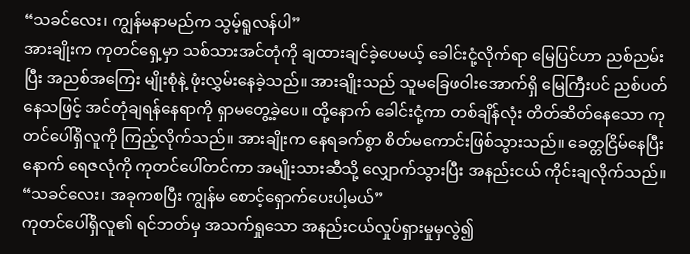“သခင်လေး၊ ကျွန်မနာမည်က သွမ့်ရူလန်ပါ”
အားချိုးက ကုတင်ရှေ့မှာ သစ်သားအင်တုံကို ချထားချင်ခဲ့ပေမယ့် ခေါင်းငုံ့လိုက်ရာ မြေပြင်ဟာ ညစ်ညမ်းပြီး အညစ်အကြေး မျိုးစုံနဲ့ ဖုံးလွှမ်းနေခဲ့သည်။ အားချိုးသည် သူမခြေဖဝါးအောက်ရှိ မြေကြီးပင် ညစ်ပတ်နေသဖြင့် အင်တုံချရန်နေရာကို ရှာမတွေ့ခဲ့ပေ။ ထို့နောက် ခေါင်းငုံ့ကာ တစ်ချိန်လုံး တိတ်ဆိတ်နေသော ကုတင်ပေါ်ရှိလူကို ကြည့်လိုက်သည်။ အားချိုးက နေရခက်စွာ စိတ်မကောင်းဖြစ်သွားသည်။ ခေတ္တငြိမ်နေပြီးနောက် ရေဇလုံကို ကုတင်ပေါ်တင်ကာ အမျိုးသားဆီသို့ လျှောက်သွားပြီး အနည်းငယ် ကိုင်းချလိုက်သည်။
“သခင်လေး၊ အခုကစပြီး ကျွန်မ စောင့်ရှောက်ပေးပါ့မယ်”
ကုတင်ပေါ်ရှိလူ၏ ရင်ဘတ်မှ အသက်ရှုသော အနည်းငယ်လှုပ်ရှားမှုမှလွဲ၍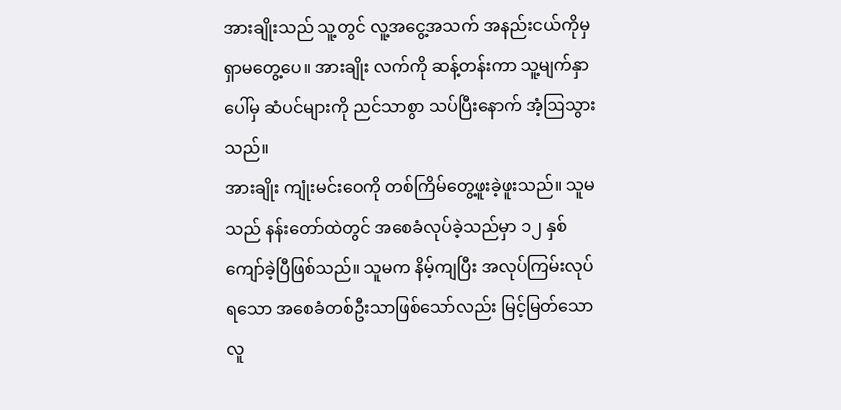အားချိုးသည် သူ့တွင် လူ့အငွေ့အသက် အနည်းငယ်ကိုမှ ရှာမတွေ့ပေ။ အားချိုး လက်ကို ဆန့်တန်းကာ သူ့မျက်နှာပေါ်မှ ဆံပင်များကို ညင်သာစွာ သပ်ပြီးနောက် အံ့ဩသွားသည်။
အားချိုး ကျုံးမင်းဝေကို တစ်ကြိမ်တွေ့ဖူးခဲ့ဖူးသည်။ သူမသည် နန်းတော်ထဲတွင် အစေခံလုပ်ခဲ့သည်မှာ ၁၂ နှစ်ကျော်ခဲ့ပြီဖြစ်သည်။ သူမက နိမ့်ကျပြီး အလုပ်ကြမ်းလုပ်ရသော အစေခံတစ်ဦးသာဖြစ်သော်လည်း မြင့်မြတ်သောလူ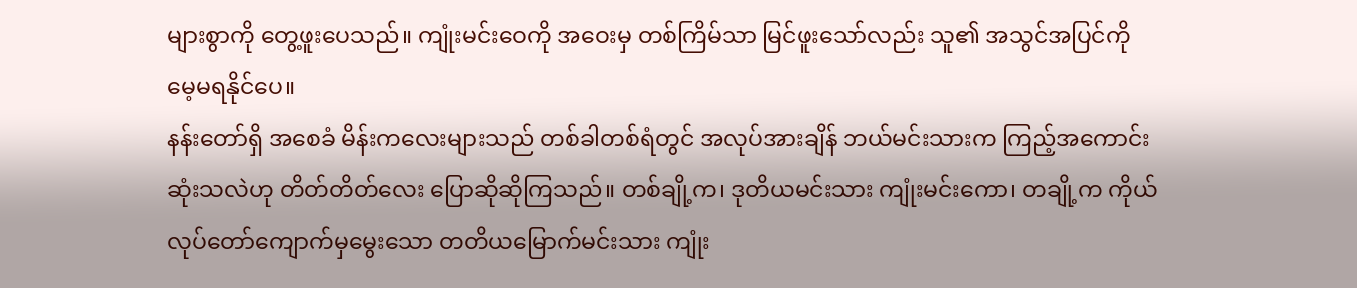များစွာကို တွေ့ဖူးပေသည်။ ကျုံးမင်းဝေကို အဝေးမှ တစ်ကြိမ်သာ မြင်ဖူးသော်လည်း သူ၏ အသွင်အပြင်ကို မေ့မရနိုင်ပေ။
နန်းတော်ရှိ အစေခံ မိန်းကလေးများသည် တစ်ခါတစ်ရံတွင် အလုပ်အားချိန် ဘယ်မင်းသားက ကြည့်အကောင်းဆုံးသလဲဟု တိတ်တိတ်လေး ပြောဆိုဆိုကြသည်။ တစ်ချို့က၊ ဒုတိယမင်းသား ကျုံးမင်းကော၊ တချို့က ကိုယ်လုပ်တော်ကျောက်မှမွေးသော တတိယမြောက်မင်းသား ကျုံး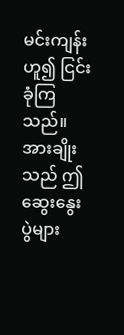မင်းကျန်းဟူ၍ ငြင်းခုံကြသည်။ အားချိုးသည် ဤဆွေးနွေးပွဲများ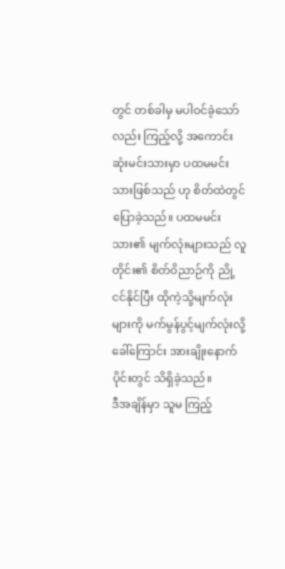တွင် တစ်ခါမှ မပါဝင်ခဲ့သော်လည်း ကြည့်လို့ အကောင်းဆုံးမင်းသားမှာ ပထမမင်းသားဖြစ်သည် ဟု စိတ်ထဲတွင်ပြောခဲ့သည်။ ပထမမင်းသား၏ မျက်လုံးများသည် လူတိုင်း၏ စိတ်ဝိညာဉ်ကို ညို့ငင်နိုင်ပြီး ထိုကဲ့သို့မျက်လုံးများကို မက်မွန်ပွင့်မျက်လုံးလို့ ခေါ်ကြောင်း အားချိုးနောက်ပိုင်းတွင် သိရှိခဲ့သည်။
ဒီအချိန်မှာ သူမ ကြည့်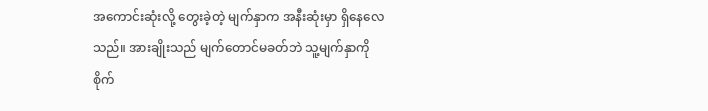အကောင်းဆုံးလို့ တွေးခဲ့တဲ့ မျက်နှာက အနီးဆုံးမှာ ရှိနေလေသည်။ အားချိုးသည် မျက်တောင်မခတ်ဘဲ သူ့မျက်နှာကို စိုက်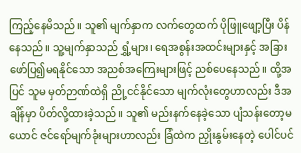ကြည့်နေမိသည်။ သူ၏ မျက်နှာက လက်တွေထက် ပိုဖြူဖျော့ပြီး ပိန်နေသည်။ သူ့မျက်နှာသည် ရွှံ့များ၊ ရေအစွန်းအထင်းများနှင့် အခြားဖော်ပြ၍မရနိုင်သော အညစ်အကြေးများဖြင့် ညစ်ပေနေသည်။ ထို့အပြင် သူမ မှတ်ဉာဏ်ထဲရှိ ညို့ငင်နိုင်သော မျက်လုံးတွေဟာလည်း ဒီအချိန်မှာ ပိတ်လို့ထားခဲ့သည်။ သူ၏ မည်းနက်နေခဲ့သော ပျံသန်းတော့မယောင် ဇင်ရော်မျက်ခုံးများဟာလည်း ခြံထဲက ညှိုးနွမ်းနေတဲ့ ပေါင်ပင်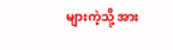များကဲ့သို့ အား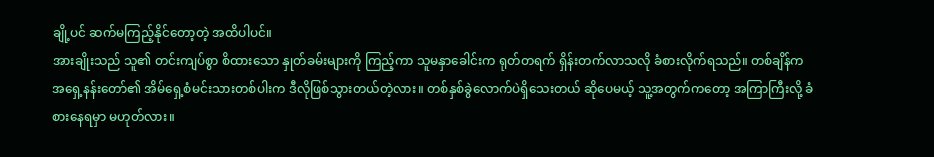ချို့ပင် ဆက်မကြည့်နိုင်တော့တဲ့ အထိပါပင်။
အားချိုးသည် သူ၏ တင်းကျပ်စွာ စိထားသော နှုတ်ခမ်းများကို ကြည့်ကာ သူမနှာခေါင်းက ရုတ်တရက် ရှိန်းတက်လာသလို ခံစားလိုက်ရသည်။ တစ်ချိန်က အရှေ့နန်းတော်၏ အိမ်ရှေ့စံမင်းသားတစ်ပါးက ဒီလိုဖြစ်သွားတယ်တဲ့လား။ တစ်နှစ်ခွဲလောက်ပဲရှိသေးတယ် ဆိုပေမယ့် သူ့အတွက်ကတော့ အကြာကြီးလို့ ခံစားနေရမှာ မဟုတ်လား။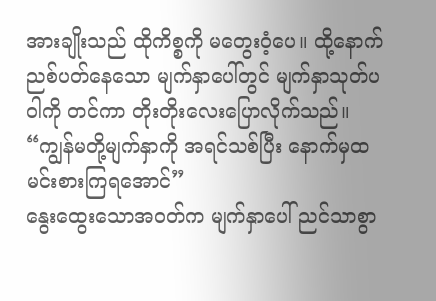အားချိုးသည် ထိုကိစ္စကို မတွေးဝံ့ပေ။ ထို့နောက် ညစ်ပတ်နေသော မျက်နှာပေါ်တွင် မျက်နှာသုတ်ပဝါကို တင်ကာ တိုးတိုးလေးပြောလိုက်သည်။
“ကျွန်မတို့မျက်နှာကို အရင်သစ်ပြီး နောက်မှထမင်းစားကြရအောင်”
နွေးထွေးသောအဝတ်က မျက်နှာပေါ် ညင်သာစွာ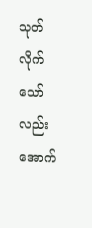သုတ်လိုက်သော်လည်း အောက်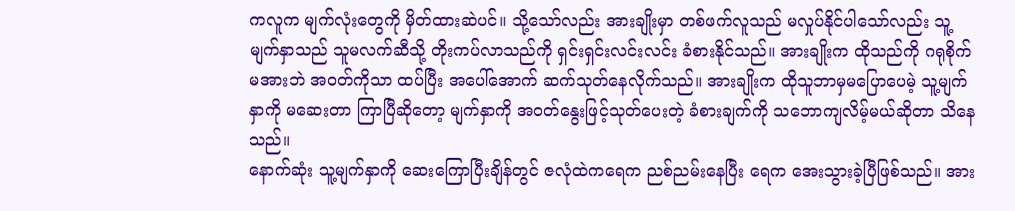ကလူက မျက်လုံးတွေကို မှိတ်ထားဆဲပင်။ သို့သော်လည်း အားချိုးမှာ တစ်ဖက်လူသည် မလှုပ်နိုင်ပါသော်လည်း သူ့မျက်နှာသည် သူမလက်ဆီသို့ တိုးကပ်လာသည်ကို ရှင်းရှင်းလင်းလင်း ခံစားနိုင်သည်။ အားချိုးက ထိုသည်ကို ဂရုစိုက်မအားဘဲ အဝတ်ကိုသာ ထပ်ပြီး အပေါ်အောက် ဆက်သုတ်နေလိုက်သည်။ အားချိုးက ထိုသူဘာမှမပြောပေမဲ့ သူ့မျက်နှာကို မဆေးတာ ကြာပြီဆိုတော့ မျက်နှာကို အဝတ်နွေးဖြင့်သုတ်ပေးတဲ့ ခံစားချက်ကို သဘောကျလိမ့်မယ်ဆိုတာ သိနေသည်။
နောက်ဆုံး သူ့မျက်နှာကို ဆေးကြောပြီးချိန်တွင် ဇလုံထဲကရေက ညစ်ညမ်းနေပြီး ရေက အေးသွားခဲ့ပြီဖြစ်သည်။ အား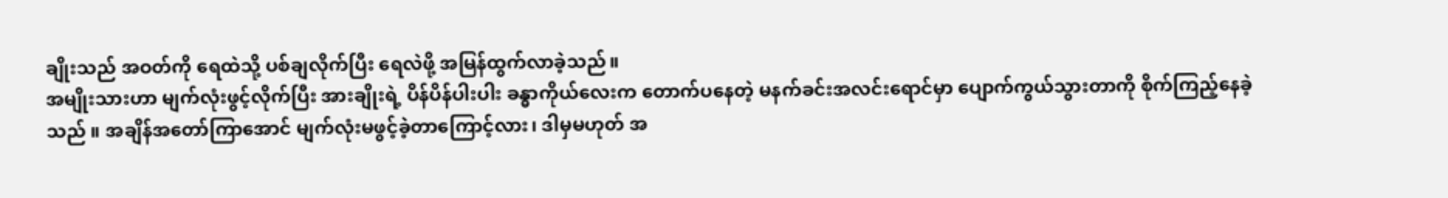ချိုးသည် အဝတ်ကို ရေထဲသို့ ပစ်ချလိုက်ပြီး ရေလဲဖို့ အမြန်ထွက်လာခဲ့သည်။
အမျိုးသားဟာ မျက်လုံးဖွင့်လိုက်ပြီး အားချိုးရဲ့ ပိန်ပိန်ပါးပါး ခန္ဓာကိုယ်လေးက တောက်ပနေတဲ့ မနက်ခင်းအလင်းရောင်မှာ ပျောက်ကွယ်သွားတာကို စိုက်ကြည့်နေခဲ့သည် ။ အချိန်အတော်ကြာအောင် မျက်လုံးမဖွင့်ခဲ့တာကြောင့်လား၊ ဒါမှမဟုတ် အ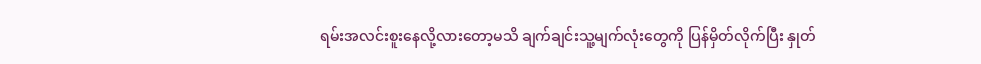ရမ်းအလင်းစူးနေလို့လားတော့မသိ ချက်ချင်းသူ့မျက်လုံးတွေကို ပြန်မှိတ်လိုက်ပြီး နှုတ်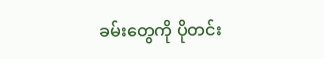ခမ်းတွေကို ပိုတင်း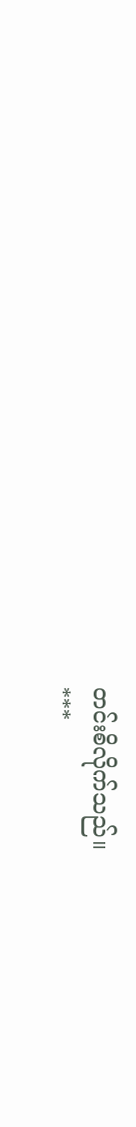တင်းစိလိုက်သည်။
***